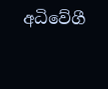අධිවේගී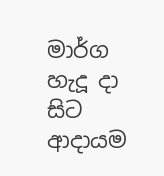මාර්ග හැදූ දා සිට ආදායම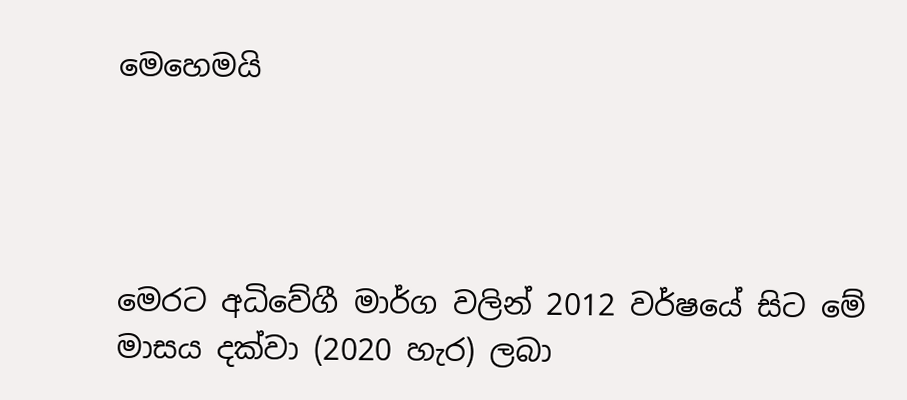මෙහෙමයි




මෙරට අධිවේගී මාර්ග වලින් 2012 වර්ෂයේ සිට මේ මාසය දක්වා (2020 හැර) ලබා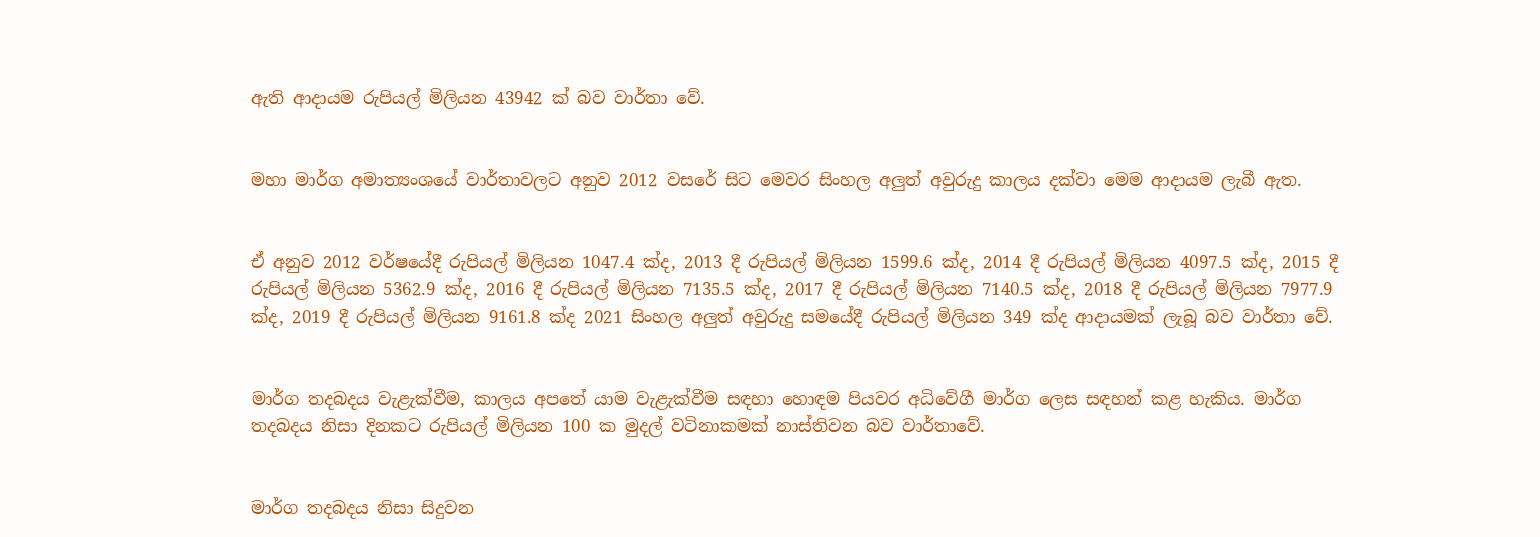ඇති ආද‌ායම රුපියල් මිලියන 43942 ක් බව වාර්තා වේ.


මහා මාර්ග අමාත්‍යංශයේ වාර්තාවලට අනුව 2012 වසරේ සිට මෙවර සිංහල අලුත් අවුරුදු කාලය දක්වා මෙම ආද‌ායම ලැබී ඇත.


ඒ අනුව 2012 වර්ෂයේදී රුපියල් මිලියන 1047.4 ක්ද, 2013 දී රුපියල් මිලියන 1599.6 ක්ද, 2014 දී රුපියල් මිලියන 4097.5 ක්ද, 2015 දී රුපියල් මිලියන 5362.9 ක්ද, 2016 දී රුපියල් මිලියන 7135.5 ක්ද, 2017 දී රුපියල් මිලියන 7140.5 ක්ද, 2018 දී රුපියල් මිලියන 7977.9 ක්ද, 2019 දී රුපියල් මිලියන 9161.8 ක්ද 2021 සිංහල අලුත් අවුරුදු සමයේදී රුපියල් මිලියන 349 ක්ද ආද‌ායමක් ලැබූ බව වාර්තා වේ.


මාර්ග තදබදය වැළැක්වීම, කාලය අපතේ යාම වැළැක්වීම සඳහා හොඳම පියවර අධිවේගී මාර්ග ලෙස සඳහන් කළ හැකිය. මාර්ග තදබදය නිසා දිනකට රුපියල් මිලියන 100 ක මුදල් වටිනාකමක් නාස්තිවන බව වාර්තාවේ.


මාර්ග තදබදය නිසා සිදුවන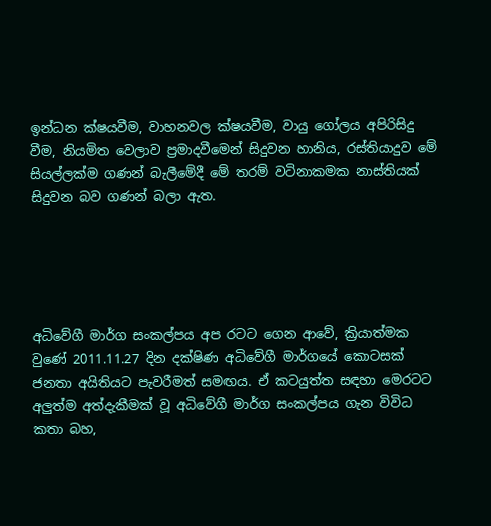ඉන්ධන ක්ෂයවීම, වාහනවල ක්ෂයවීම, වායු ගෝලය අපිරිසිදු වීම, නියමිත වෙලාව ප්‍රමාදවීමෙන් සිදුවන හානිය, රස්තියාදුව මේ සියල්ලක්ම ගණන් බැලීමේදී මේ තරම් වටිනාකමක නාස්තියක් සිදුවන බව ගණන් බලා ඇත.





අධිවේගී මාර්ග සංකල්පය අප රටට ගෙන ආවේ, ක්‍රියාත්මක වුණේ 2011.11.27 දින දක්ෂිණ අධිවේගී මාර්ගයේ කොටසක් ජනතා අයිතියට පැවරීමත් සමඟය. ඒ කටයුත්ත සඳහා මෙරටට අලුත්ම අත්දැකීමක් වූ අධිවේගී මාර්ග සංකල්පය ගැන විවිධ කතා බහ,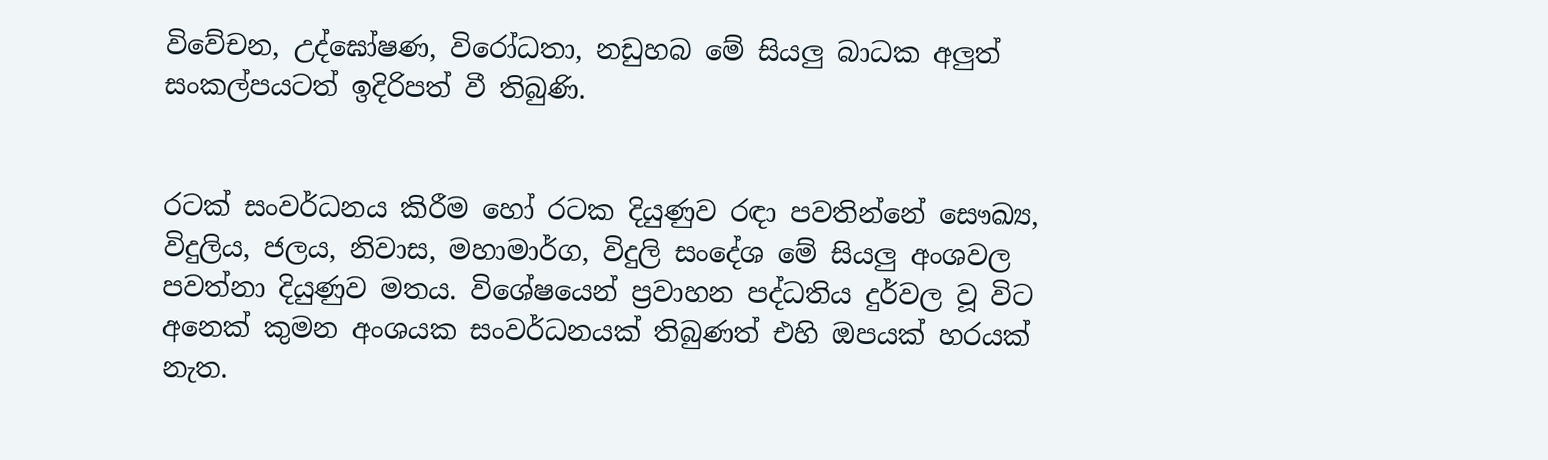විවේචන, උද්ඝෝෂණ, විරෝධතා, නඩුහබ මේ සියලු බාධක අලුත් සංකල්පයටත් ඉදිරිපත් වී තිබුණි.


රටක් සංවර්ධනය කිරීම හෝ රටක දියුණුව රඳා පවතින්නේ සෞඛ්‍ය, විදුලිය, ජලය, නිවාස, මහාමාර්ග, විදුලි සංදේශ මේ සියලු අංශවල පවත්නා දියුණුව මතය. විශේෂයෙන් ප්‍රවාහන පද්ධතිය දුර්වල වූ විට අනෙක් කුමන අංශයක සංවර්ධනයක් තිබුණත් එහි ඔපයක් හරයක් නැත.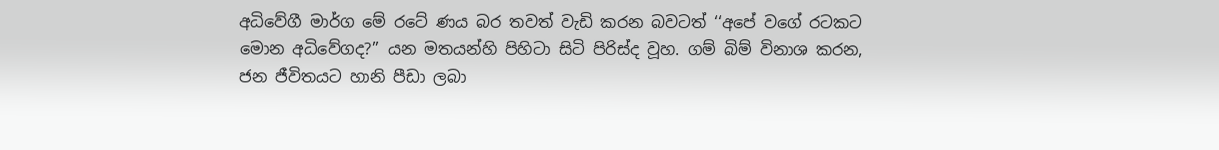අධිවේගී මාර්ග මේ රටේ ණය බර තවත් වැඩි කරන බවටත් ‘‘අපේ වගේ රටකට මොන අධිවේගද?’’ යන මතයන්හි පිහිටා සිටි පිරිස්ද වූහ. ගම් බිම් විනාශ කරන, ජන ජීවිතයට හානි පීඩා ලබා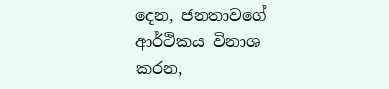දෙන, ජනතාවගේ ආර්ථිකය විනාශ කරන,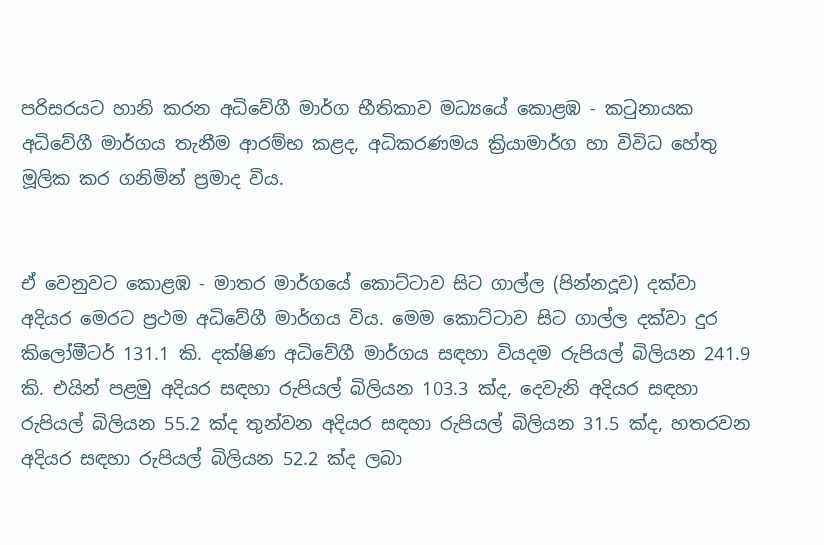පරිසරයට හානි කරන අධිවේගී මාර්ග භීතිකාව මධ්‍යයේ කොළඹ - කටුනායක අධිවේගී මාර්ගය තැනීම ආරම්භ කළද, අධිකරණමය ක්‍රියාමාර්ග හා විවිධ හේතු මූලික කර ගනිමින් ප්‍රමාද විය.


ඒ වෙනුවට කොළඹ - මාතර මාර්ගයේ කොට්ටාව සිට ගාල්ල (පින්නදූව) දක්වා අදියර මෙරට ප්‍රථම අධිවේගී මාර්ගය විය. මෙම කොට්ටාව සිට ගාල්ල දක්වා දුර කිලෝමීටර් 131.1 කි. දක්ෂිණ අධිවේගී මාර්ගය සඳහා වියදම රුපියල් බිලියන 241.9 කි. එයින් පළමු අදියර සඳහා රුපියල් බිලියන 103.3 ක්ද, දෙවැනි අදියර සඳහා රුපියල් බිලියන 55.2 ක්ද තුන්වන අදියර සඳහා රුපියල් බිලියන 31.5 ක්ද, හතරවන අදියර සඳහා රුපියල් බිලියන 52.2 ක්ද ලබා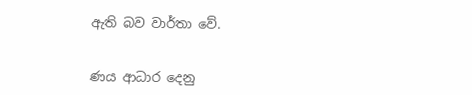ඇති බව වාර්තා වේ.


ණය ආධාර දෙනු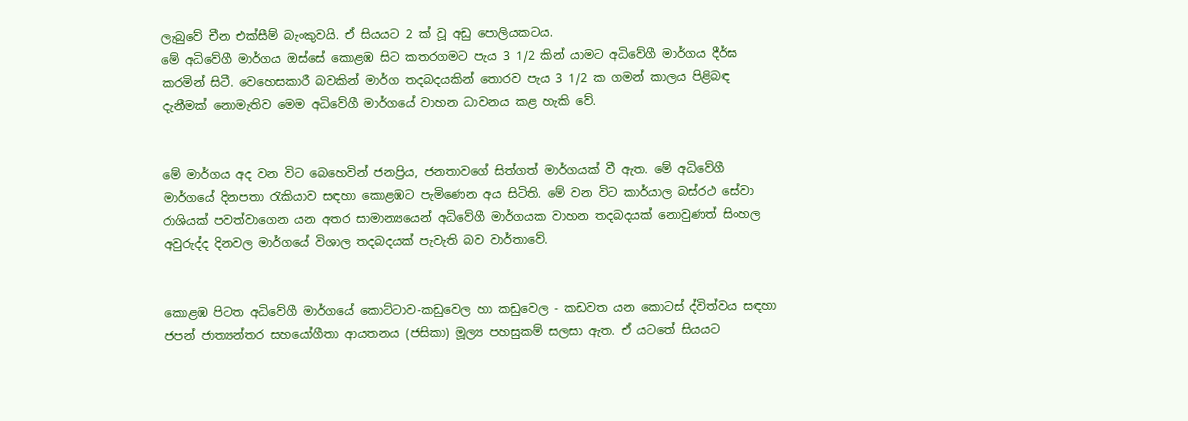ලැබුවේ චීන එක්සීම් බැංකුවයි. ඒ සියයට 2 ක් වූ අඩු පොලියකටය.
මේ අධිවේගී මාර්ගය ඔස්සේ කොළඹ සිට කතරගමට පැය 3 1/2 කින් යාමට අධිවේගී මාර්ගය දීර්ඝ කරමින් සිටී. වෙහෙසකාරී බවකින් මාර්ග තදබදයකින් තොරව පැය 3 1/2 ක ගමන් කාලය පිළිබඳ දැනීමක් නොමැතිව මෙම අධිවේගී මාර්ගයේ වාහන ධාවනය කළ හැකි වේ.


මේ මාර්ගය අද වන විට බෙහෙවින් ජනප්‍රිය, ජනතාවගේ සිත්ගත් මාර්ගයක් වී ඇත. මේ අධිවේගී මාර්ගයේ දිනපතා රැකියාව සඳහා කොළඹට පැමිණෙන අය සිටිති. මේ වන විට කාර්යාල බස්රථ සේවා රාශියක් පවත්වාගෙන යන අතර සාමාන්‍යයෙන් අධිවේගී මාර්ගයක වාහන තදබදයක් නොවුණත් සිංහල අවුරුද්ද දිනවල මාර්ගයේ විශාල තදබදයක් පැවැති බව වාර්තාවේ.


කොළඹ පිටත අධිවේගී මාර්ගයේ කොට්ටාව-කඩුවෙල හා කඩුවෙල - කඩවත යන කොටස් ද්විත්වය සඳහා ජපන් ජාත්‍යන්තර සහයෝගීතා ආයතනය (ජසිකා) මූල්‍ය පහසුකම් සලසා ඇත. ඒ යටතේ සියයට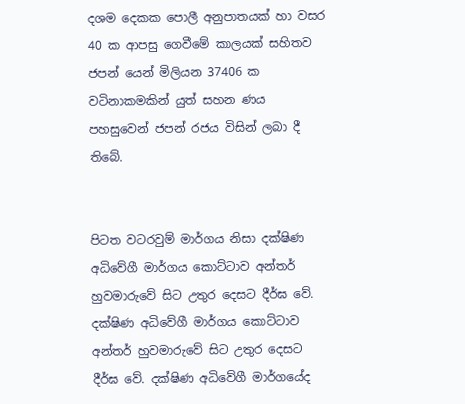දශම දෙකක පොලී අනුපාතයක් හා වසර 40 ක ආපසු ගෙවීමේ කාලයක් සහිතව ජපන් යෙන් මිලියන 37406 ක වටිනාකමකින් යුත් සහන ණය පහසුවෙන් ජපන් රජය විසින් ලබා දී තිබේ.


පිටත වටරවුම් මාර්ගය නිසා දක්ෂිණ අධිවේගී මාර්ගය කොට්ටාව අන්තර් හුවමාරුවේ සිට උතුර දෙසට දීර්ඝ වේ. දක්ෂිණ අධිවේගී මාර්ගය කොට්ටාව අන්තර් හුවමාරුවේ සිට උතුර දෙසට දීර්ඝ වේ. දක්ෂිණ අධිවේගී මාර්ගයේද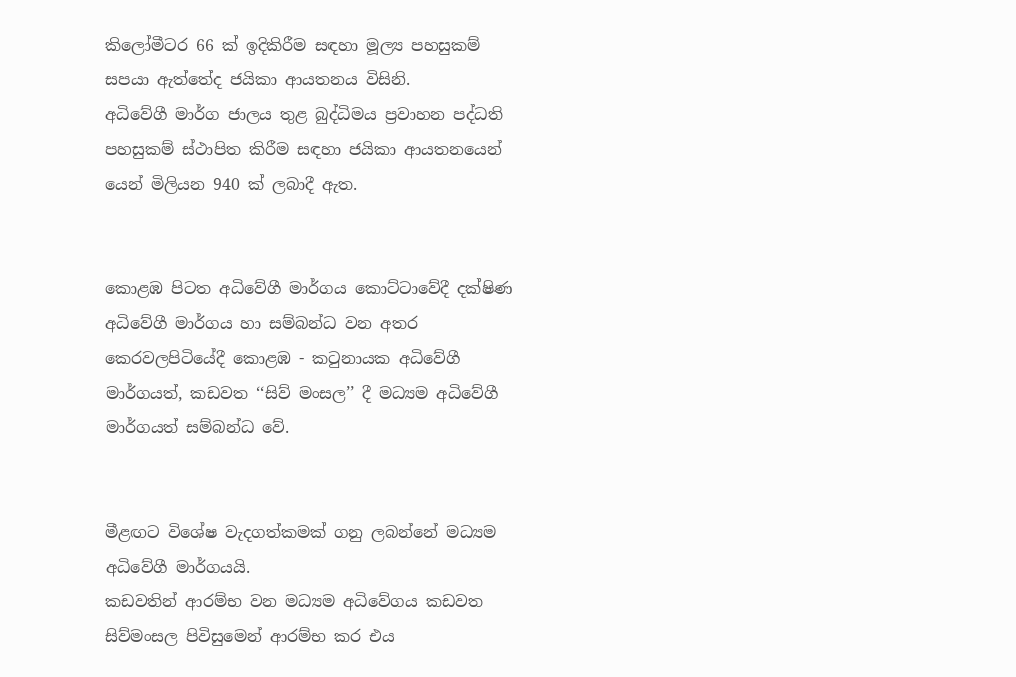කිලෝමීටර 66 ක් ඉදිකිරීම සඳහා මූල්‍ය පහසුකම් සපයා ඇත්තේද ජයිකා ආයතනය විසිනි.
අධිවේගී මාර්ග ජාලය තුළ බුද්ධිමය ප්‍රවාහන පද්ධති පහසුකම් ස්ථාපිත කිරීම සඳහා ජයිකා ආයතනයෙන් යෙන් මිලියන 940 ක් ලබාදී ඇත.


කොළඹ පිටත අධිවේගී මාර්ගය කොට්ටාවේදී දක්ෂිණ අධිවේගී මාර්ගය හා සම්බන්ධ වන අතර කෙරවලපිටියේදී කොළඹ - කටුනායක අධිවේගී මාර්ගයත්, කඩවත ‘‘සිව් මංසල’’ දී මධ්‍යම අධිවේගී මාර්ගයත් සම්බන්ධ වේ.


මීළඟට විශේෂ වැදගත්කමක් ගනු ලබන්නේ මධ්‍යම අධිවේගී මාර්ගයයි.
කඩවතින් ආරම්භ වන මධ්‍යම අධිවේගය කඩවත සිව්මංසල පිවිසුමෙන් ආරම්භ කර එය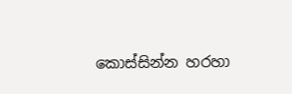කොස්සින්න හරහා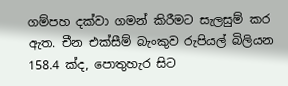ගම්පහ දක්වා ගමන් කිරීමට සැලසුම් කර ඇත. චීන එක්සීම් බැංකුව රුපියල් බිලියන 158.4 ක්ද, පොතුහැර සිට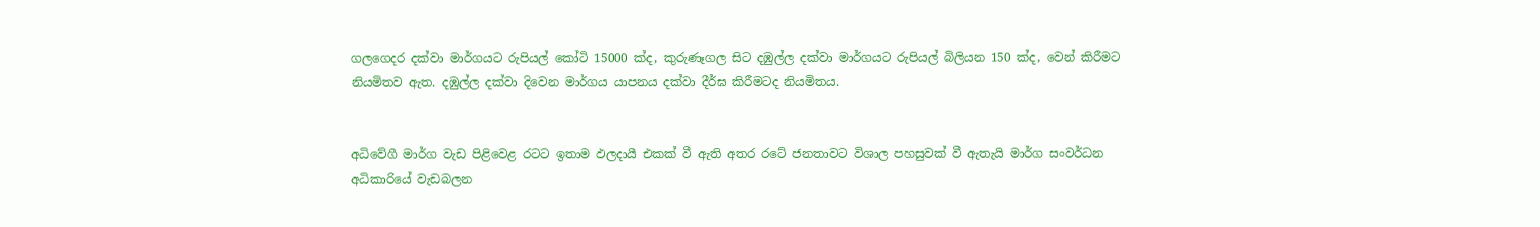ගලගෙදර දක්වා මාර්ගයට රුපියල් කෝටි 15000 ක්ද, කුරුණෑගල සිට දඹුල්ල දක්වා මාර්ගයට රුපියල් බිලියන 150 ක්ද, වෙන් කිරීමට නියමිතව ඇත. දඹුල්ල දක්වා දිවෙන මාර්ගය යාපනය දක්වා දීර්ඝ කිරීමටද නියමිතය.


අධිවේගී මාර්ග වැඩ පිළිවෙළ රටට ඉතාම ඵලද‌ායී එකක් වී ඇති අතර රටේ ජනතාවට විශාල පහසුවක් වී ඇතැයි මාර්ග සංවර්ධන අධිකාරියේ වැඩබලන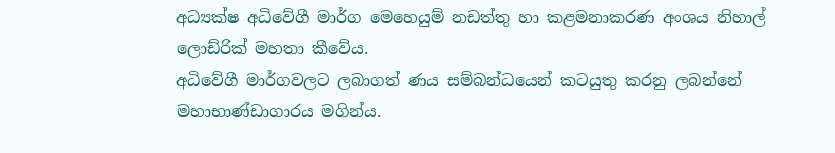අධ්‍යක්ෂ අධිවේගී මාර්ග මෙහෙයුම් නඩත්තු හා කළමනාකරණ අංශය නිහාල් ලොඩ්රික් මහතා කීවේය.
අධිවේගී මාර්ගවලට ලබාගත් ණය සම්බන්ධයෙන් කටයුතු කරනු ලබන්නේ මහාභාණ්ඩාගාරය මගින්ය.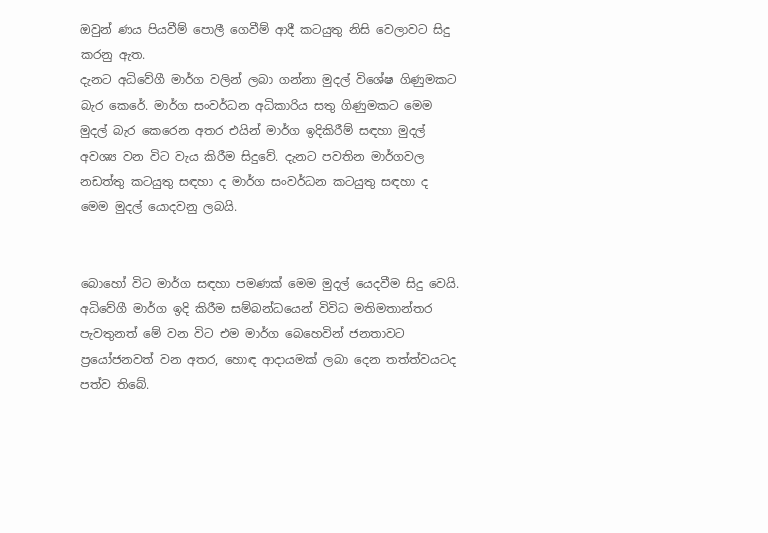ඔවුන් ණය පියවීම් පොලී ගෙවීම් ආදී කටයුතු නිසි වෙලාවට සිදු කරනු ඇත.
දැනට අධිවේගී මාර්ග වලින් ලබා ගන්නා මුදල් විශේෂ ගිණුමකට බැර කෙරේ. මාර්ග සංවර්ධන අධිකාරිය සතු ගිණුමකට මෙම මුදල් බැර කෙරෙන අතර එයින් මාර්ග ඉදිකිරීම් සඳහා මුදල් අවශ්‍ය වන විට වැය කිරීම සිදුවේ. දැනට පවතින මාර්ගවල නඩත්තු කටයුතු සඳහා ද මාර්ග සංවර්ධන කටයුතු සඳහා ද මෙම මුදල් යොදවනු ලබයි.


බොහෝ විට මාර්ග සඳහා පමණක් මෙම මුදල් යෙදවීම සිදු වෙයි. අධිවේගී මාර්ග ඉදි කිරීම සම්බන්ධයෙන් විවිධ මතිමතාන්තර පැවතුනත් මේ වන විට එම මාර්ග බෙහෙවින් ජනතාවට ප්‍රයෝජනවත් වන අතර, හොඳ ආද‌ායමක් ලබා දෙන තත්ත්වයටද පත්ව තිබේ.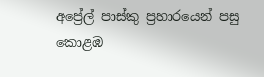අප්‍රේල් පාස්කු ප්‍රහාරයෙන් පසු කොළඹ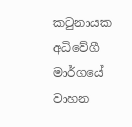කටුනායක අධිවේගී මාර්ගයේ වාහන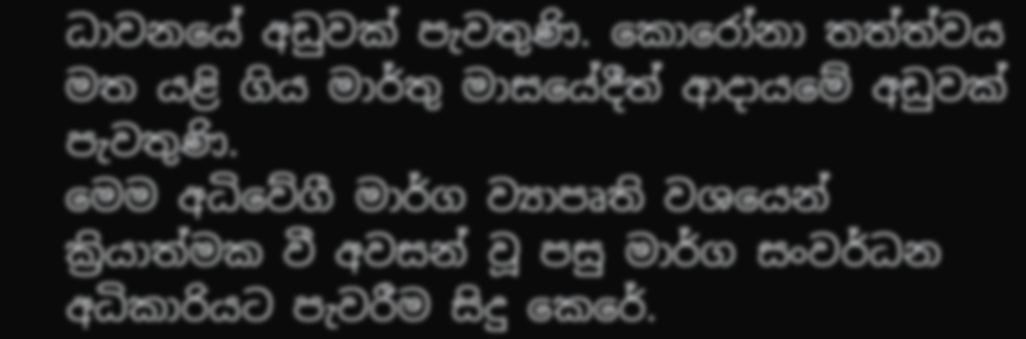ධාවනයේ අඩුවක් පැවතුණි. කොරෝනා තත්ත්වය මත යළි ගිය මාර්තු මාසයේදීත් ආද‌ායමේ අඩුවක් පැවතුණි.
මෙම අධිවේගී මාර්ග ව්‍යාපෘති වශයෙන් ක්‍රියාත්මක වී අවසන් වූ පසු මාර්ග සංවර්ධන අධිකාරියට පැවරීම සිදු කෙරේ.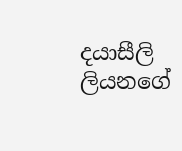දයාසීලි ලියනගේ